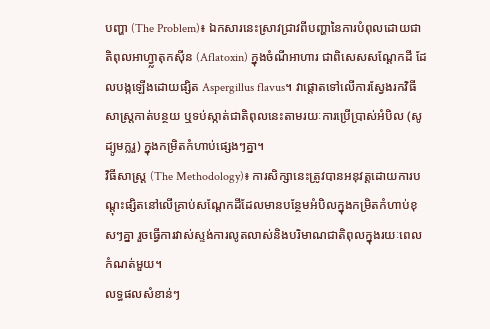បញ្ហា (The Problem)៖ ឯកសារនេះស្រាវជ្រាវពីបញ្ហានៃការបំពុលដោយជាតិពុលអាហ្វ្លាតុកស៊ីន (Aflatoxin) ក្នុងចំណីអាហារ ជាពិសេសសណ្តែកដី ដែលបង្កឡើងដោយផ្សិត Aspergillus flavus។ វាផ្តោតទៅលើការស្វែងរកវិធីសាស្រ្តកាត់បន្ថយ ឬទប់ស្កាត់ជាតិពុលនេះតាមរយៈការប្រើប្រាស់អំបិល (សូដ្យូមក្លរួ) ក្នុងកម្រិតកំហាប់ផ្សេងៗគ្នា។
វិធីសាស្ត្រ (The Methodology)៖ ការសិក្សានេះត្រូវបានអនុវត្តដោយការបណ្តុះផ្សិតនៅលើគ្រាប់សណ្តែកដីដែលមានបន្ថែមអំបិលក្នុងកម្រិតកំហាប់ខុសៗគ្នា រួចធ្វើការវាស់ស្ទង់ការលូតលាស់និងបរិមាណជាតិពុលក្នុងរយៈពេលកំណត់មួយ។
លទ្ធផលសំខាន់ៗ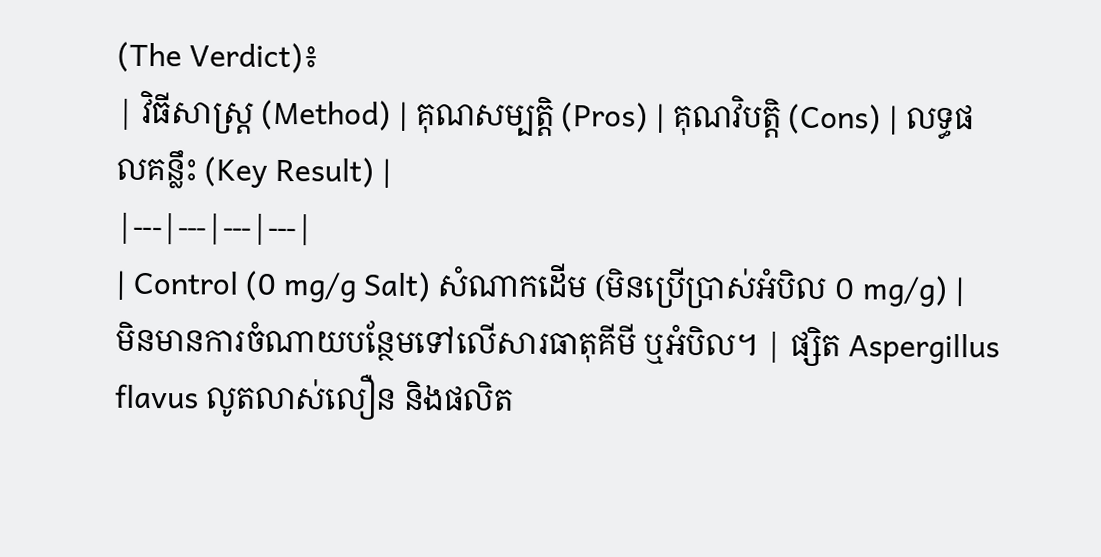(The Verdict)៖
| វិធីសាស្ត្រ (Method) | គុណសម្បត្តិ (Pros) | គុណវិបត្តិ (Cons) | លទ្ធផលគន្លឹះ (Key Result) |
|---|---|---|---|
| Control (0 mg/g Salt) សំណាកដើម (មិនប្រើប្រាស់អំបិល ០ mg/g) |
មិនមានការចំណាយបន្ថែមទៅលើសារធាតុគីមី ឬអំបិល។ | ផ្សិត Aspergillus flavus លូតលាស់លឿន និងផលិត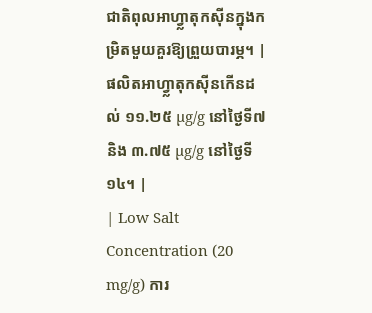ជាតិពុលអាហ្វ្លាតុកស៊ីនក្នុងកម្រិតមួយគួរឱ្យព្រួយបារម្ភ។ | ផលិតអាហ្វ្លាតុកស៊ីនកើនដល់ ១១.២៥ µg/g នៅថ្ងៃទី៧ និង ៣.៧៥ µg/g នៅថ្ងៃទី១៤។ |
| Low Salt Concentration (20 mg/g) ការ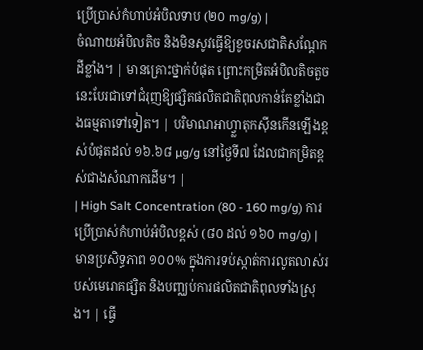ប្រើប្រាស់កំហាប់អំបិលទាប (២០ mg/g) |
ចំណាយអំបិលតិច និងមិនសូវធ្វើឱ្យខូចរសជាតិសណ្តែកដីខ្លាំង។ | មានគ្រោះថ្នាក់បំផុត ព្រោះកម្រិតអំបិលតិចតួចនេះបែរជាទៅជំរុញឱ្យផ្សិតផលិតជាតិពុលកាន់តែខ្លាំងជាងធម្មតាទៅទៀត។ | បរិមាណអាហ្វ្លាតុកស៊ីនកើនឡើងខ្ពស់បំផុតដល់ ១៦.៦៨ µg/g នៅថ្ងៃទី៧ ដែលជាកម្រិតខ្ពស់ជាងសំណាកដើម។ |
| High Salt Concentration (80 - 160 mg/g) ការប្រើប្រាស់កំហាប់អំបិលខ្ពស់ (៨០ ដល់ ១៦០ mg/g) |
មានប្រសិទ្ធភាព ១០០% ក្នុងការទប់ស្កាត់ការលូតលាស់របស់មេរោគផ្សិត និងបញ្ឈប់ការផលិតជាតិពុលទាំងស្រុង។ | ធ្វើ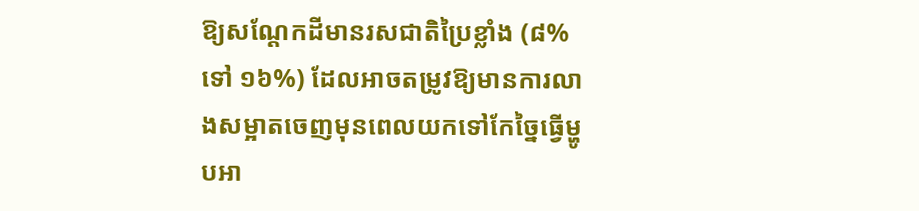ឱ្យសណ្តែកដីមានរសជាតិប្រៃខ្លាំង (៨% ទៅ ១៦%) ដែលអាចតម្រូវឱ្យមានការលាងសម្អាតចេញមុនពេលយកទៅកែច្នៃធ្វើម្ហូបអា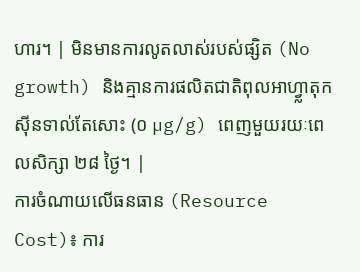ហារ។ | មិនមានការលូតលាស់របស់ផ្សិត (No growth) និងគ្មានការផលិតជាតិពុលអាហ្វ្លាតុកស៊ីនទាល់តែសោះ (០ µg/g) ពេញមួយរយៈពេលសិក្សា ២៨ ថ្ងៃ។ |
ការចំណាយលើធនធាន (Resource Cost)៖ ការ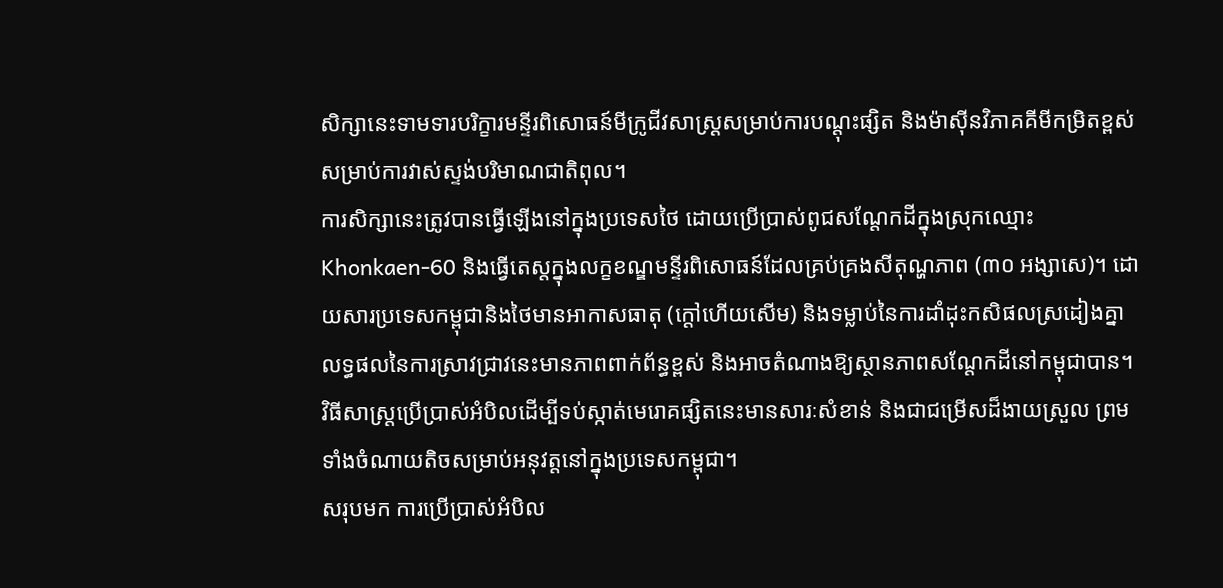សិក្សានេះទាមទារបរិក្ខារមន្ទីរពិសោធន៍មីក្រូជីវសាស្ត្រសម្រាប់ការបណ្តុះផ្សិត និងម៉ាស៊ីនវិភាគគីមីកម្រិតខ្ពស់សម្រាប់ការវាស់ស្ទង់បរិមាណជាតិពុល។
ការសិក្សានេះត្រូវបានធ្វើឡើងនៅក្នុងប្រទេសថៃ ដោយប្រើប្រាស់ពូជសណ្តែកដីក្នុងស្រុកឈ្មោះ Khonkaen-60 និងធ្វើតេស្តក្នុងលក្ខខណ្ឌមន្ទីរពិសោធន៍ដែលគ្រប់គ្រងសីតុណ្ហភាព (៣០ អង្សាសេ)។ ដោយសារប្រទេសកម្ពុជានិងថៃមានអាកាសធាតុ (ក្តៅហើយសើម) និងទម្លាប់នៃការដាំដុះកសិផលស្រដៀងគ្នា លទ្ធផលនៃការស្រាវជ្រាវនេះមានភាពពាក់ព័ន្ធខ្ពស់ និងអាចតំណាងឱ្យស្ថានភាពសណ្តែកដីនៅកម្ពុជាបាន។
វិធីសាស្រ្តប្រើប្រាស់អំបិលដើម្បីទប់ស្កាត់មេរោគផ្សិតនេះមានសារៈសំខាន់ និងជាជម្រើសដ៏ងាយស្រួល ព្រមទាំងចំណាយតិចសម្រាប់អនុវត្តនៅក្នុងប្រទេសកម្ពុជា។
សរុបមក ការប្រើប្រាស់អំបិល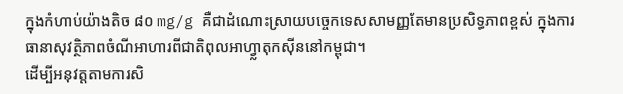ក្នុងកំហាប់យ៉ាងតិច ៨០ mg/g គឺជាដំណោះស្រាយបច្ចេកទេសសាមញ្ញតែមានប្រសិទ្ធភាពខ្ពស់ ក្នុងការធានាសុវត្ថិភាពចំណីអាហារពីជាតិពុលអាហ្វ្លាតុកស៊ីននៅកម្ពុជា។
ដើម្បីអនុវត្តតាមការសិ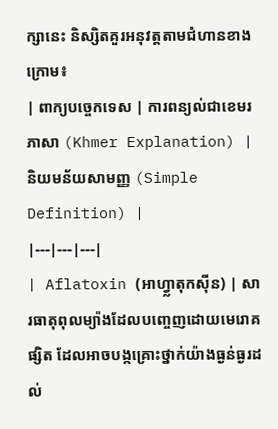ក្សានេះ និស្សិតគួរអនុវត្តតាមជំហានខាងក្រោម៖
| ពាក្យបច្ចេកទេស | ការពន្យល់ជាខេមរភាសា (Khmer Explanation) | និយមន័យសាមញ្ញ (Simple Definition) |
|---|---|---|
| Aflatoxin (អាហ្វ្លាតុកស៊ីន) | សារធាតុពុលម្យ៉ាងដែលបញ្ចេញដោយមេរោគផ្សិត ដែលអាចបង្កគ្រោះថ្នាក់យ៉ាងធ្ងន់ធ្ងរដល់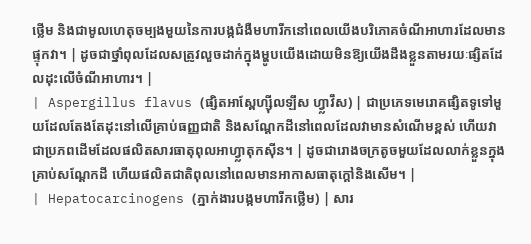ថ្លើម និងជាមូលហេតុចម្បងមួយនៃការបង្កជំងឺមហារីកនៅពេលយើងបរិភោគចំណីអាហារដែលមានផ្ទុកវា។ | ដូចជាថ្នាំពុលដែលសត្រូវលួចដាក់ក្នុងម្ហូបយើងដោយមិនឱ្យយើងដឹងខ្លួនតាមរយៈផ្សិតដែលដុះលើចំណីអាហារ។ |
| Aspergillus flavus (ផ្សិតអាស្ពែហ្ស៊ីលឡឹស ហ្វ្លាវឹស) | ជាប្រភេទមេរោគផ្សិតទូទៅមួយដែលតែងតែដុះនៅលើគ្រាប់ធញ្ញជាតិ និងសណ្តែកដីនៅពេលដែលវាមានសំណើមខ្ពស់ ហើយវាជាប្រភពដើមដែលផលិតសារធាតុពុលអាហ្វ្លាតុកស៊ីន។ | ដូចជារោងចក្រតូចមួយដែលលាក់ខ្លួនក្នុងគ្រាប់សណ្តែកដី ហើយផលិតជាតិពុលនៅពេលមានអាកាសធាតុក្តៅនិងសើម។ |
| Hepatocarcinogens (ភ្នាក់ងារបង្កមហារីកថ្លើម) | សារ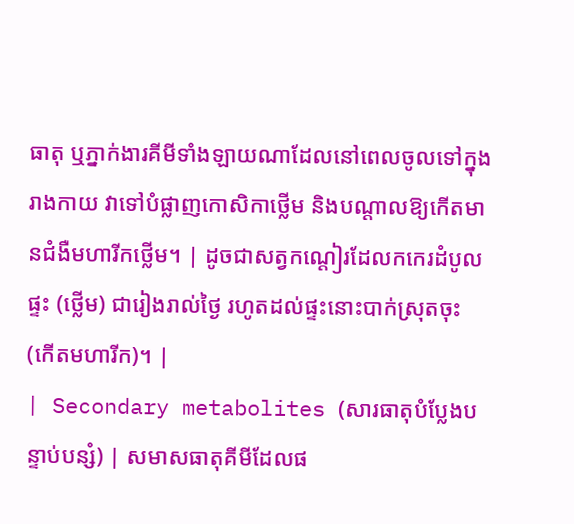ធាតុ ឬភ្នាក់ងារគីមីទាំងឡាយណាដែលនៅពេលចូលទៅក្នុងរាងកាយ វាទៅបំផ្លាញកោសិកាថ្លើម និងបណ្តាលឱ្យកើតមានជំងឺមហារីកថ្លើម។ | ដូចជាសត្វកណ្តៀរដែលកកេរដំបូលផ្ទះ (ថ្លើម) ជារៀងរាល់ថ្ងៃ រហូតដល់ផ្ទះនោះបាក់ស្រុតចុះ (កើតមហារីក)។ |
| Secondary metabolites (សារធាតុបំប្លែងបន្ទាប់បន្សំ) | សមាសធាតុគីមីដែលផ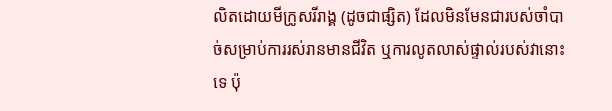លិតដោយមីក្រូសរីរាង្គ (ដូចជាផ្សិត) ដែលមិនមែនជារបស់ចាំបាច់សម្រាប់ការរស់រានមានជីវិត ឬការលូតលាស់ផ្ទាល់របស់វានោះទេ ប៉ុ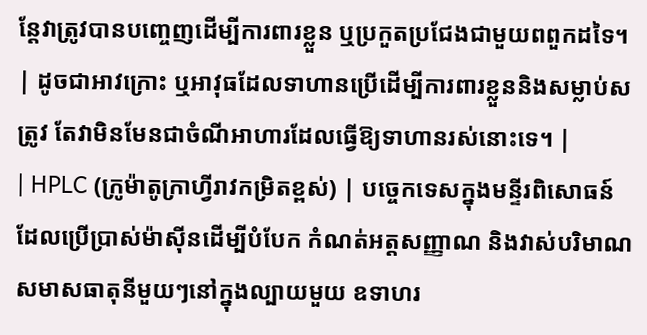ន្តែវាត្រូវបានបញ្ចេញដើម្បីការពារខ្លួន ឬប្រកួតប្រជែងជាមួយពពួកដទៃ។ | ដូចជាអាវក្រោះ ឬអាវុធដែលទាហានប្រើដើម្បីការពារខ្លួននិងសម្លាប់សត្រូវ តែវាមិនមែនជាចំណីអាហារដែលធ្វើឱ្យទាហានរស់នោះទេ។ |
| HPLC (ក្រូម៉ាតូក្រាហ្វីរាវកម្រិតខ្ពស់) | បច្ចេកទេសក្នុងមន្ទីរពិសោធន៍ដែលប្រើប្រាស់ម៉ាស៊ីនដើម្បីបំបែក កំណត់អត្តសញ្ញាណ និងវាស់បរិមាណសមាសធាតុនីមួយៗនៅក្នុងល្បាយមួយ ឧទាហរ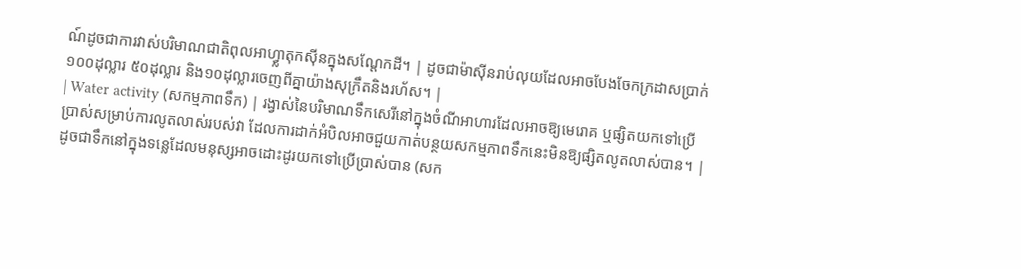ណ៍ដូចជាការវាស់បរិមាណជាតិពុលអាហ្វ្លាតុកស៊ីនក្នុងសណ្តែកដី។ | ដូចជាម៉ាស៊ីនរាប់លុយដែលអាចបែងចែកក្រដាសប្រាក់១០០ដុល្លារ ៥០ដុល្លារ និង១០ដុល្លារចេញពីគ្នាយ៉ាងសុក្រឹតនិងរហ័ស។ |
| Water activity (សកម្មភាពទឹក) | រង្វាស់នៃបរិមាណទឹកសេរីនៅក្នុងចំណីអាហារដែលអាចឱ្យមេរោគ ឬផ្សិតយកទៅប្រើប្រាស់សម្រាប់ការលូតលាស់របស់វា ដែលការដាក់អំបិលអាចជួយកាត់បន្ថយសកម្មភាពទឹកនេះមិនឱ្យផ្សិតលូតលាស់បាន។ | ដូចជាទឹកនៅក្នុងទន្លេដែលមនុស្សអាចដោះដូរយកទៅប្រើប្រាស់បាន (សក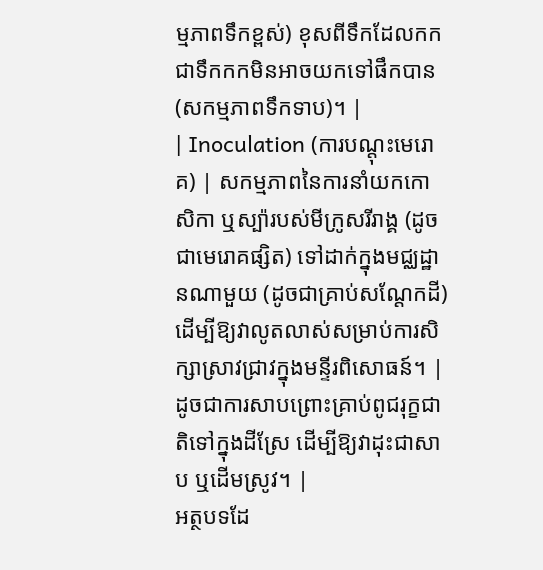ម្មភាពទឹកខ្ពស់) ខុសពីទឹកដែលកកជាទឹកកកមិនអាចយកទៅផឹកបាន (សកម្មភាពទឹកទាប)។ |
| Inoculation (ការបណ្តុះមេរោគ) | សកម្មភាពនៃការនាំយកកោសិកា ឬស្ប៉ារបស់មីក្រូសរីរាង្គ (ដូចជាមេរោគផ្សិត) ទៅដាក់ក្នុងមជ្ឈដ្ឋានណាមួយ (ដូចជាគ្រាប់សណ្តែកដី) ដើម្បីឱ្យវាលូតលាស់សម្រាប់ការសិក្សាស្រាវជ្រាវក្នុងមន្ទីរពិសោធន៍។ | ដូចជាការសាបព្រោះគ្រាប់ពូជរុក្ខជាតិទៅក្នុងដីស្រែ ដើម្បីឱ្យវាដុះជាសាប ឬដើមស្រូវ។ |
អត្ថបទដែ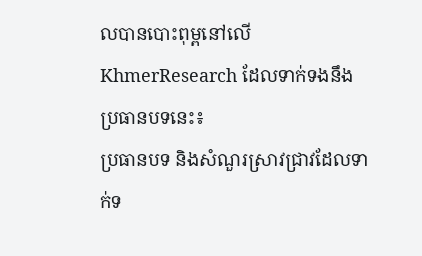លបានបោះពុម្ពនៅលើ KhmerResearch ដែលទាក់ទងនឹងប្រធានបទនេះ៖
ប្រធានបទ និងសំណួរស្រាវជ្រាវដែលទាក់ទ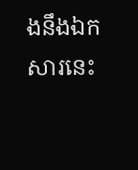ងនឹងឯកសារនេះ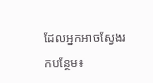ដែលអ្នកអាចស្វែងរកបន្ថែម៖